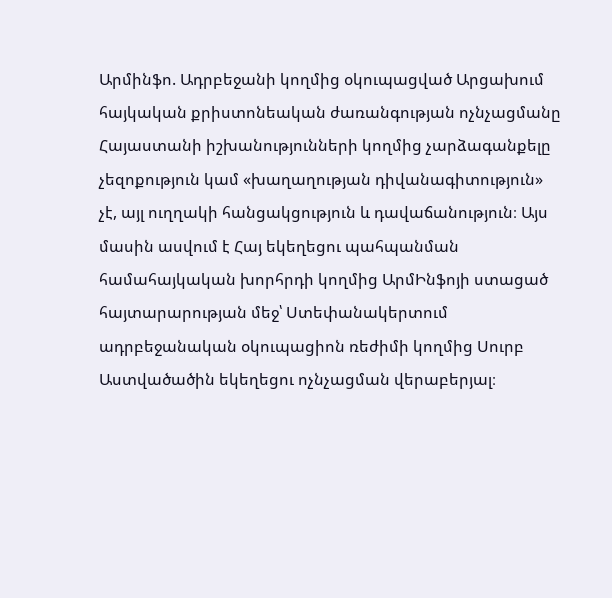Արմինֆո. Ադրբեջանի կողմից օկուպացված Արցախում հայկական քրիստոնեական ժառանգության ոչնչացմանը Հայաստանի իշխանությունների կողմից չարձագանքելը չեզոքություն կամ «խաղաղության դիվանագիտություն» չէ, այլ ուղղակի հանցակցություն և դավաճանություն։ Այս մասին ասվում է Հայ եկեղեցու պահպանման համահայկական խորհրդի կողմից ԱրմԻնֆոյի ստացած հայտարարության մեջ՝ Ստեփանակերտում ադրբեջանական օկուպացիոն ռեժիմի կողմից Սուրբ Աստվածածին եկեղեցու ոչնչացման վերաբերյալ։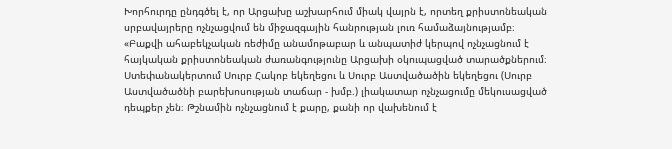Խորհուրդը ընդգծել է, որ Արցախը աշխարհում միակ վայրն է, որտեղ քրիստոնեական սրբավայրերը ոչնչացվում են միջազգային հանրության լուռ համաձայնությամբ։ «Բաքվի ահաբեկչական ռեժիմը անամոթաբար և անպատիժ կերպով ոչնչացնում է հայկական քրիստոնեական ժառանգությունը Արցախի օկուպացված տարածքներում։ Ստեփանակերտում Սուրբ Հակոբ եկեղեցու և Սուրբ Աստվածածին եկեղեցու (Սուրբ Աստվածածնի բարեխոսության տաճար - խմբ.) լիակատար ոչնչացումը մեկուսացված դեպքեր չեն։ Թշնամին ոչնչացնում է քարը, քանի որ վախենում է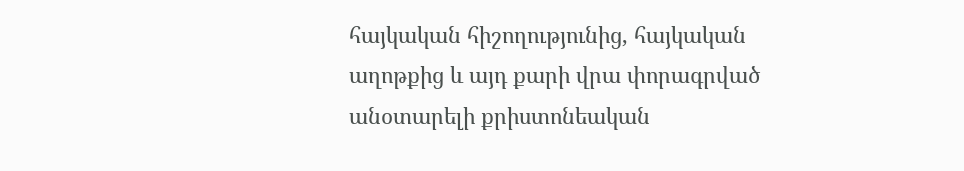հայկական հիշողությունից, հայկական աղոթքից և այդ քարի վրա փորագրված անօտարելի քրիստոնեական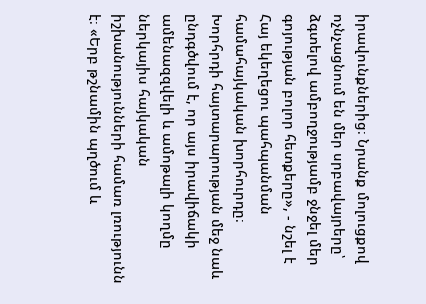իրավունքներից։ Նրանք մոլուցքով ոչնչացնում են մեր սրբավայրերը՝ ձգտելով ամբողջությամբ ջնջել մեր գոյության բոլոր հետքերը», - նշել է Հայ եկեղեցու պահպանման համահայկական խորհուրդը։ Խորհրդի հայտարարության մեջ նաև ընդգծվում է, որ այս իրավիճակի ամենազզվելի և ամոթալի կողմը ներկայիս հայկական իշխանությունների համառ լռությունն է։ «Երբ թշնամին պղծում և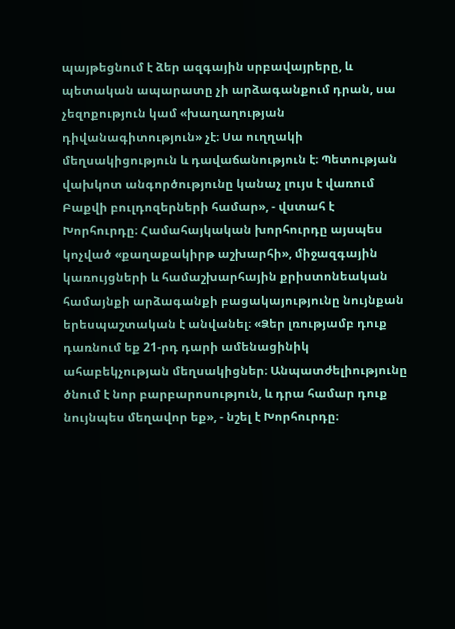պայթեցնում է ձեր ազգային սրբավայրերը, և պետական ապարատը չի արձագանքում դրան, սա չեզոքություն կամ «խաղաղության դիվանագիտություն» չէ։ Սա ուղղակի մեղսակիցություն և դավաճանություն է։ Պետության վախկոտ անգործությունը կանաչ լույս է վառում Բաքվի բուլդոզերների համար», - վստահ է Խորհուրդը։ Համահայկական խորհուրդը այսպես կոչված «քաղաքակիրթ աշխարհի», միջազգային կառույցների և համաշխարհային քրիստոնեական համայնքի արձագանքի բացակայությունը նույնքան երեսպաշտական է անվանել։ «Ձեր լռությամբ դուք դառնում եք 21-րդ դարի ամենացինիկ ահաբեկչության մեղսակիցներ։ Անպատժելիությունը ծնում է նոր բարբարոսություն, և դրա համար դուք նույնպես մեղավոր եք», - նշել է Խորհուրդը։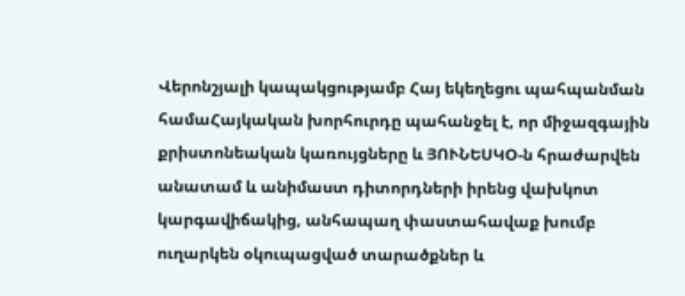Վերոնշյալի կապակցությամբ Հայ եկեղեցու պահպանման համաՀայկական խորհուրդը պահանջել է, որ միջազգային քրիստոնեական կառույցները և ՅՈՒՆԵՍԿՕ-ն հրաժարվեն անատամ և անիմաստ դիտորդների իրենց վախկոտ կարգավիճակից, անհապաղ փաստահավաք խումբ ուղարկեն օկուպացված տարածքներ և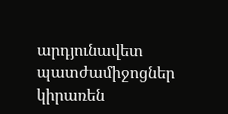արդյունավետ պատժամիջոցներ կիրառեն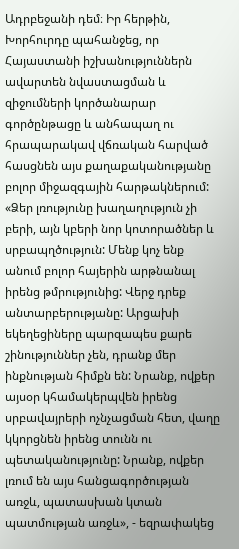Ադրբեջանի դեմ։ Իր հերթին, Խորհուրդը պահանջեց, որ Հայաստանի իշխանություններն ավարտեն նվաստացման և զիջումների կործանարար գործընթացը և անհապաղ ու հրապարակավ վճռական հարված հասցնեն այս քաղաքականությանը բոլոր միջազգային հարթակներում: «Ձեր լռությունը խաղաղություն չի բերի, այն կբերի նոր կոտորածներ և սրբապղծություն: Մենք կոչ ենք անում բոլոր հայերին արթնանալ իրենց թմրությունից: Վերջ դրեք անտարբերությանը: Արցախի եկեղեցիները պարզապես քարե շինություններ չեն, դրանք մեր ինքնության հիմքն են: Նրանք, ովքեր այսօր կհամակերպվեն իրենց սրբավայրերի ոչնչացման հետ, վաղը կկորցնեն իրենց տունն ու պետականությունը: Նրանք, ովքեր լռում են այս հանցագործության առջև, պատասխան կտան պատմության առջև», - եզրափակեց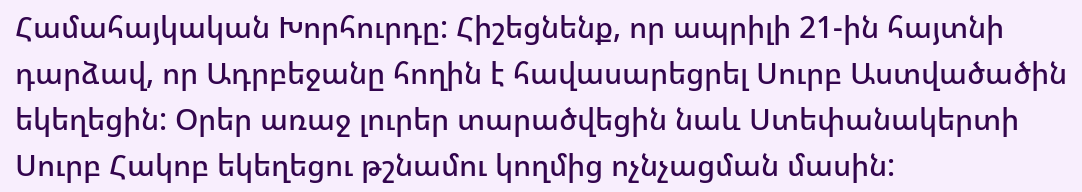Համահայկական Խորհուրդը: Հիշեցնենք, որ ապրիլի 21-ին հայտնի դարձավ, որ Ադրբեջանը հողին է հավասարեցրել Սուրբ Աստվածածին եկեղեցին: Օրեր առաջ լուրեր տարածվեցին նաև Ստեփանակերտի Սուրբ Հակոբ եկեղեցու թշնամու կողմից ոչնչացման մասին: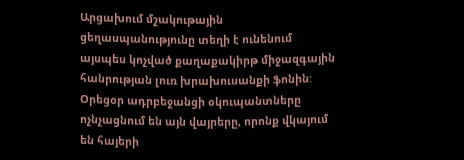Արցախում մշակութային ցեղասպանությունը տեղի է ունենում այսպես կոչված քաղաքակիրթ միջազգային հանրության լուռ խրախուսանքի ֆոնին: Օրեցօր ադրբեջանցի օկուպանտները ոչնչացնում են այն վայրերը, որոնք վկայում են հայերի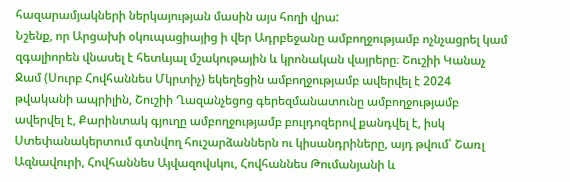հազարամյակների ներկայության մասին այս հողի վրա:
Նշենք, որ Արցախի օկուպացիայից ի վեր Ադրբեջանը ամբողջությամբ ոչնչացրել կամ զգալիորեն վնասել է հետևյալ մշակութային և կրոնական վայրերը։ Շուշիի Կանաչ Ջամ (Սուրբ Հովհաննես Մկրտիչ) եկեղեցին ամբողջությամբ ավերվել է 2024 թվականի ապրիլին, Շուշիի Ղազանչեցոց գերեզմանատունը ամբողջությամբ ավերվել է, Քարինտակ գյուղը ամբողջությամբ բուլդոզերով քանդվել է, իսկ Ստեփանակերտում գտնվող հուշարձաններն ու կիսանդրիները, այդ թվում՝ Շառլ Ազնավուրի, Հովհաննես Այվազովսկու, Հովհաննես Թումանյանի և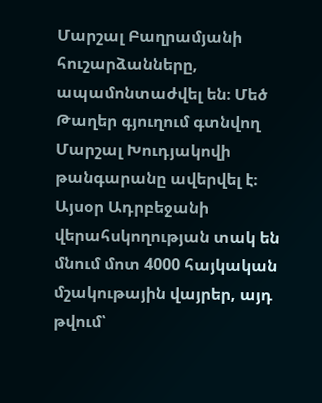Մարշալ Բաղրամյանի հուշարձանները, ապամոնտաժվել են։ Մեծ Թաղեր գյուղում գտնվող Մարշալ Խուդյակովի թանգարանը ավերվել է։ Այսօր Ադրբեջանի վերահսկողության տակ են մնում մոտ 4000 հայկական մշակութային վայրեր, այդ թվում՝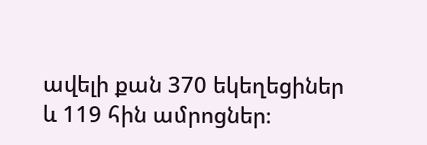ավելի քան 370 եկեղեցիներ և 119 հին ամրոցներ։